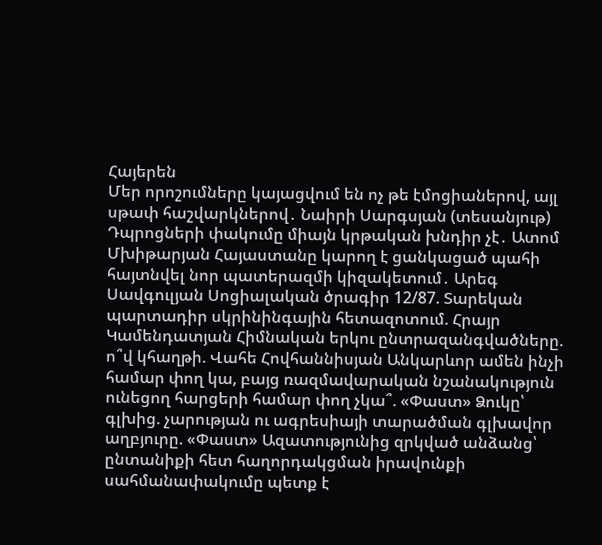Հայերեն
Մեր որոշումները կայացվում են ոչ թե էմոցիաներով, այլ սթափ հաշվարկներով․ Նաիրի Սարգսյան (տեսանյութ) Դպրոցների փակումը միայն կրթական խնդիր չէ․ Ատոմ Մխիթարյան Հայաստանը կարող է ցանկացած պահի հայտնվել նոր պատերազմի կիզակետում․ Արեգ Սավգուլյան Սոցիալական ծրագիր 12/87. Տարեկան պարտադիր սկրինինգային հետազոտում. Հրայր Կամենդատյան Հիմնական երկու ընտրազանգվածները. ո՞վ կհաղթի. Վահե Հովհաննիսյան Անկարևոր ամեն ինչի համար փող կա, բայց ռազմավարական նշանակություն ունեցող հարցերի համար փող չկա՞. «Փաստ» Ձուկը՝ գլխից. չարության ու ագրեսիայի տարածման գլխավոր աղբյուրը. «Փաստ» Ազատությունից զրկված անձանց՝ ընտանիքի հետ հաղորդակցման իրավունքի սահմանափակումը պետք է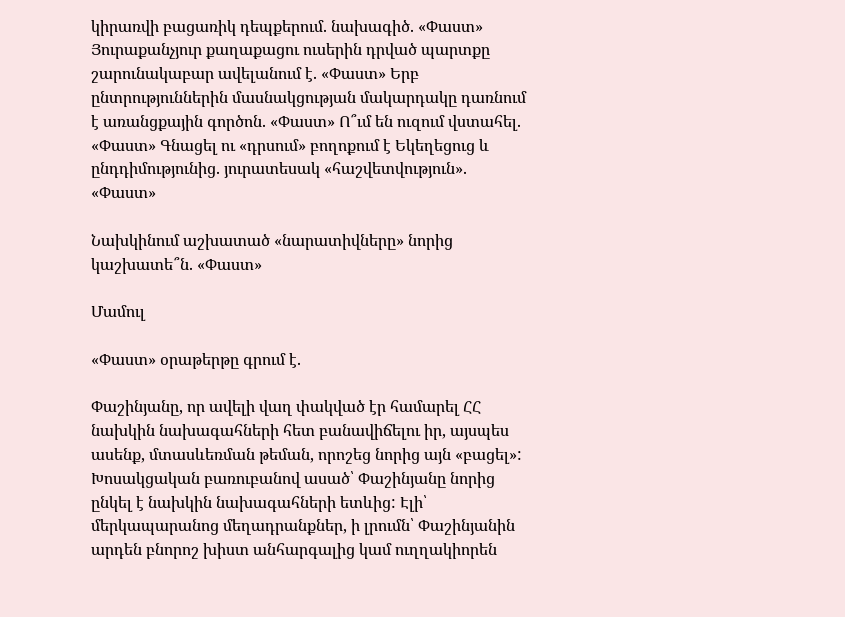կիրառվի բացառիկ դեպքերում. նախագիծ. «Փաստ» Յուրաքանչյուր քաղաքացու ուսերին դրված պարտքը շարունակաբար ավելանում է. «Փաստ» Երբ ընտրություններին մասնակցության մակարդակը դառնում է առանցքային գործոն. «Փաստ» Ո՞ւմ են ուզում վստահել. «Փաստ» Գնացել ու «դրսում» բողոքում է Եկեղեցուց և ընդդիմությունից. յուրատեսակ «հաշվետվություն». «Փաստ»

Նախկինում աշխատած «նարատիվները» նորից կաշխատե՞ն. «Փաստ»

Մամուլ

«Փաստ» օրաթերթը գրում է.

Փաշինյանը, որ ավելի վաղ փակված էր համարել ՀՀ նախկին նախագահների հետ բանավիճելու իր, այսպես ասենք, մտասևեռման թեման, որոշեց նորից այն «բացել»: Խոսակցական բառուբանով ասած՝ Փաշինյանը նորից ընկել է նախկին նախագահների ետևից: Էլի՝ մերկապարանոց մեղադրանքներ, ի լրումն՝ Փաշինյանին արդեն բնորոշ խիստ անհարգալից կամ ուղղակիորեն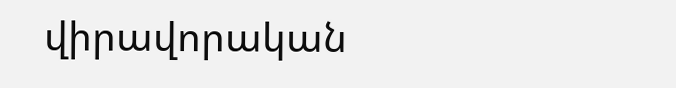վիրավորական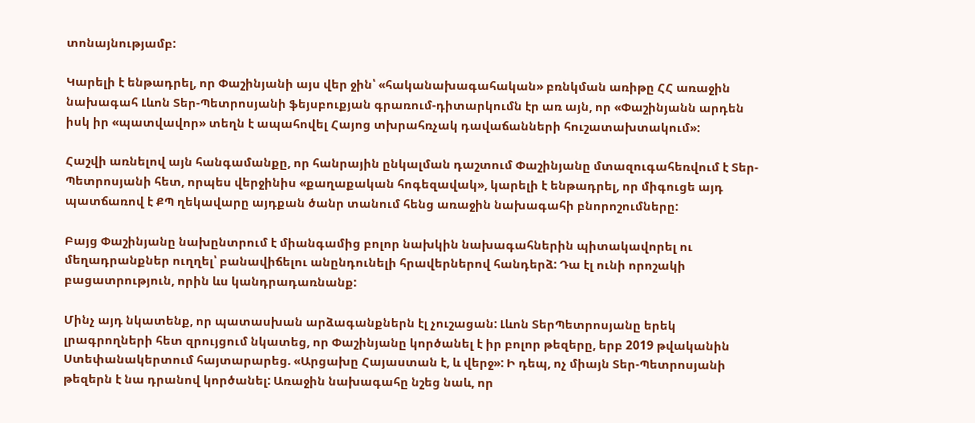տոնայնությամբ:

Կարելի է ենթադրել, որ Փաշինյանի այս վեր ջին՝ «հականախագահական» բռնկման առիթը ՀՀ առաջին նախագահ Լևոն Տեր-Պետրոսյանի ֆեյսբուքյան գրառում-դիտարկումն էր առ այն, որ «Փաշինյանն արդեն իսկ իր «պատվավոր» տեղն է ապահովել Հայոց տխրահռչակ դավաճանների հուշատախտակում»:

Հաշվի առնելով այն հանգամանքը, որ հանրային ընկալման դաշտում Փաշինյանը մտազուգահեռվում է Տեր-Պետրոսյանի հետ, որպես վերջինիս «քաղաքական հոգեզավակ», կարելի է ենթադրել, որ միգուցե այդ պատճառով է ՔՊ ղեկավարը այդքան ծանր տանում հենց առաջին նախագահի բնորոշումները:

Բայց Փաշինյանը նախընտրում է միանգամից բոլոր նախկին նախագահներին պիտակավորել ու մեղադրանքներ ուղղել՝ բանավիճելու անընդունելի հրավերներով հանդերձ: Դա էլ ունի որոշակի բացատրություն, որին ևս կանդրադառնանք:

Մինչ այդ նկատենք, որ պատասխան արձագանքներն էլ չուշացան: Լևոն ՏերՊետրոսյանը երեկ լրագրողների հետ զրույցում նկատեց, որ Փաշինյանը կործանել է իր բոլոր թեզերը, երբ 2019 թվականին Ստեփանակերտում հայտարարեց. «Արցախը Հայաստան է, և վերջ»: Ի դեպ, ոչ միայն Տեր-Պետրոսյանի թեզերն է նա դրանով կործանել: Առաջին նախագահը նշեց նաև, որ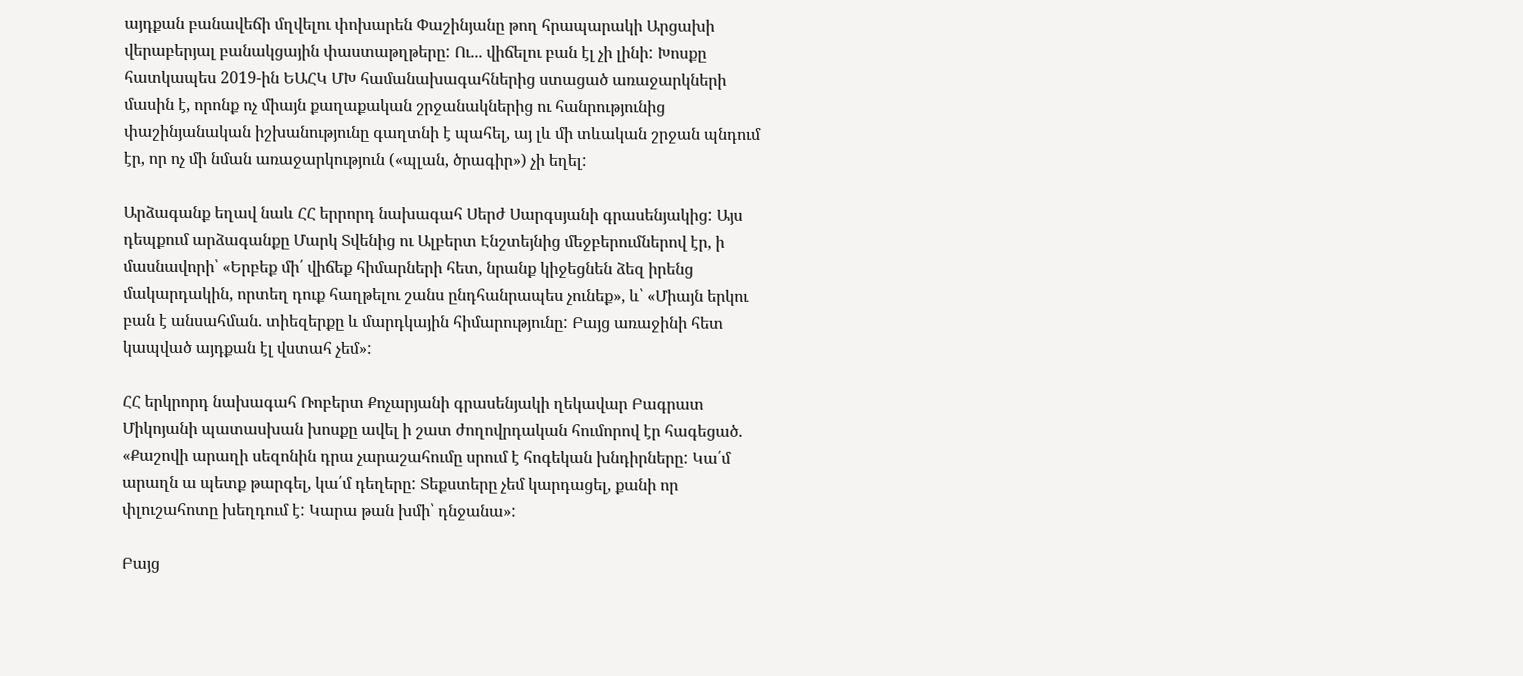այդքան բանավեճի մղվելու փոխարեն Փաշինյանը թող հրապարակի Արցախի վերաբերյալ բանակցային փաստաթղթերը: Ու... վիճելու բան էլ չի լինի: Խոսքը հատկապես 2019-ին ԵԱՀԿ ՄԽ համանախագահներից ստացած առաջարկների մասին է, որոնք ոչ միայն քաղաքական շրջանակներից ու հանրությունից փաշինյանական իշխանությունը գաղտնի է պահել, այ լև մի տևական շրջան պնդում էր, որ ոչ մի նման առաջարկություն («պլան, ծրագիր») չի եղել:

Արձագանք եղավ նաև ՀՀ երրորդ նախագահ Սերժ Սարգսյանի գրասենյակից: Այս դեպքում արձագանքը Մարկ Տվենից ու Ալբերտ Էնշտեյնից մեջբերումներով էր, ի մասնավորի՝ «Երբեք մի՛ վիճեք հիմարների հետ, նրանք կիջեցնեն ձեզ իրենց մակարդակին, որտեղ դուք հաղթելու շանս ընդհանրապես չունեք», և՝ «Միայն երկու բան է անսահման. տիեզերքը և մարդկային հիմարությունը: Բայց առաջինի հետ կապված այդքան էլ վստահ չեմ»:

ՀՀ երկրորդ նախագահ Ռոբերտ Քոչարյանի գրասենյակի ղեկավար Բագրատ Միկոյանի պատասխան խոսքը ավել ի շատ ժողովրդական հումորով էր հագեցած. «Քաշովի արաղի սեզոնին դրա չարաշահումը սրում է հոգեկան խնդիրները: Կա՛մ արաղն ա պետք թարգել, կա՛մ դեղերը: Տեքստերը չեմ կարդացել, քանի որ փլուշահոտը խեղդում է: Կարա թան խմի՝ դնջանա»:

Բայց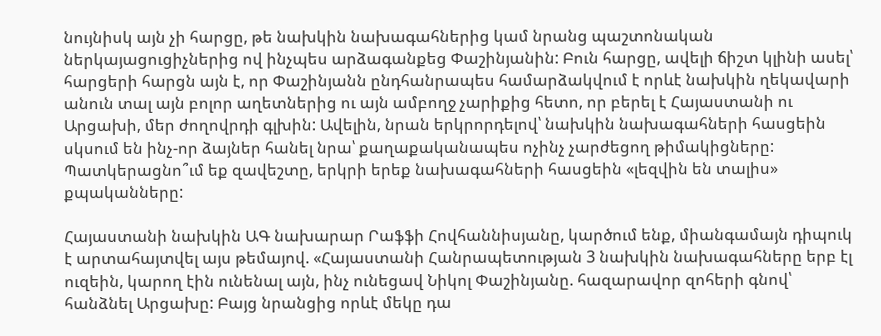նույնիսկ այն չի հարցը, թե նախկին նախագահներից կամ նրանց պաշտոնական ներկայացուցիչներից ով ինչպես արձագանքեց Փաշինյանին: Բուն հարցը, ավելի ճիշտ կլինի ասել՝ հարցերի հարցն այն է, որ Փաշինյանն ընդհանրապես համարձակվում է որևէ նախկին ղեկավարի անուն տալ այն բոլոր աղետներից ու այն ամբողջ չարիքից հետո, որ բերել է Հայաստանի ու Արցախի, մեր ժողովրդի գլխին: Ավելին, նրան երկրորդելով՝ նախկին նախագահների հասցեին սկսում են ինչ-որ ձայներ հանել նրա՝ քաղաքականապես ոչինչ չարժեցող թիմակիցները: Պատկերացնո՞ւմ եք զավեշտը, երկրի երեք նախագահների հասցեին «լեզվին են տալիս» քպականները:

Հայաստանի նախկին ԱԳ նախարար Րաֆֆի Հովհաննիսյանը, կարծում ենք, միանգամայն դիպուկ է արտահայտվել այս թեմայով. «Հայաստանի Հանրապետության 3 նախկին նախագահները երբ էլ ուզեին, կարող էին ունենալ այն, ինչ ունեցավ Նիկոլ Փաշինյանը. հազարավոր զոհերի գնով՝ հանձնել Արցախը: Բայց նրանցից որևէ մեկը դա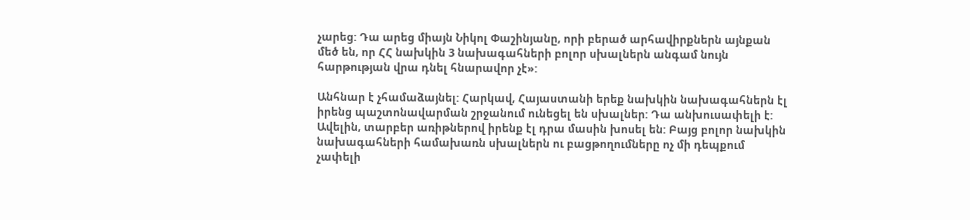չարեց: Դա արեց միայն Նիկոլ Փաշինյանը, որի բերած արհավիրքներն այնքան մեծ են, որ ՀՀ նախկին 3 նախագահների բոլոր սխալներն անգամ նույն հարթության վրա դնել հնարավոր չէ»:

Անհնար է չհամաձայնել: Հարկավ, Հայաստանի երեք նախկին նախագահներն էլ իրենց պաշտոնավարման շրջանում ունեցել են սխալներ: Դա անխուսափելի է: Ավելին, տարբեր առիթներով իրենք էլ դրա մասին խոսել են: Բայց բոլոր նախկին նախագահների համախառն սխալներն ու բացթողումները ոչ մի դեպքում չափելի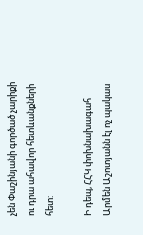չեն Փաշինյանի գործած չարիքի ու դրա ահավոր հետևանքների հետ:

Ի դեպ, ՀՀԿ փոխնախագահ Արմեն Աշոտյանն էլ ոչ պակաս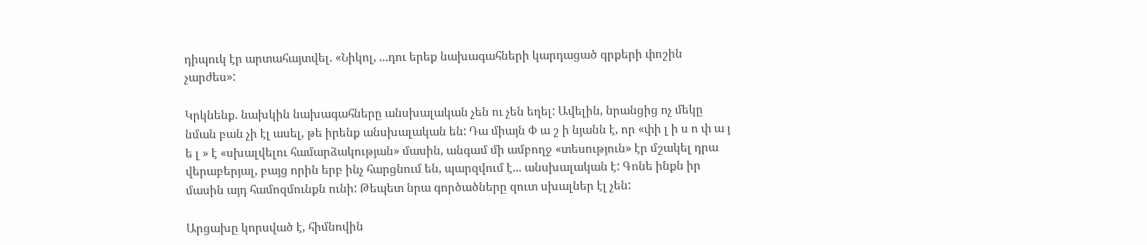դիպուկ էր արտահայտվել. «Նիկոլ, ...դու երեք նախագահների կարդացած գրքերի փոշին չարժես»:

Կրկնենք. նախկին նախագահները անսխալական չեն ու չեն եղել: Ավելին, նրանցից ոչ մեկը նման բան չի էլ ասել, թե իրենք անսխալական են: Դա միայն Փ ա շ ի նյանն է, որ «փի լ ի ս ո փ ա յ ե լ » է «սխալվելու համարձակության» մասին, անգամ մի ամբողջ «տեսություն» էր մշակել դրա վերաբերյալ, բայց որին երբ ինչ հարցնում են, պարզվում է... անսխալական է: Գոնե ինքն իր մասին այդ համոզմունքն ունի: Թեպետ նրա գործածները զուտ սխալներ էլ չեն:

Արցախը կորսված է, հիմնովին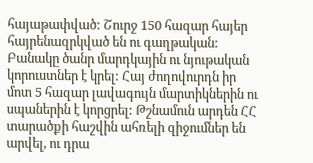հայաթափված: Շուրջ 150 հազար հայեր հայրենազրկված են ու գաղթական: Բանակը ծանր մարդկային ու նյութական կորուստներ է կրել: Հայ ժողովուրդն իր մոտ 5 հազար լավագույն մարտիկներին ու սպաներին է կորցրել: Թշնամուն արդեն ՀՀ տարածքի հաշվին ահռելի զիջումներ են արվել, ու դրա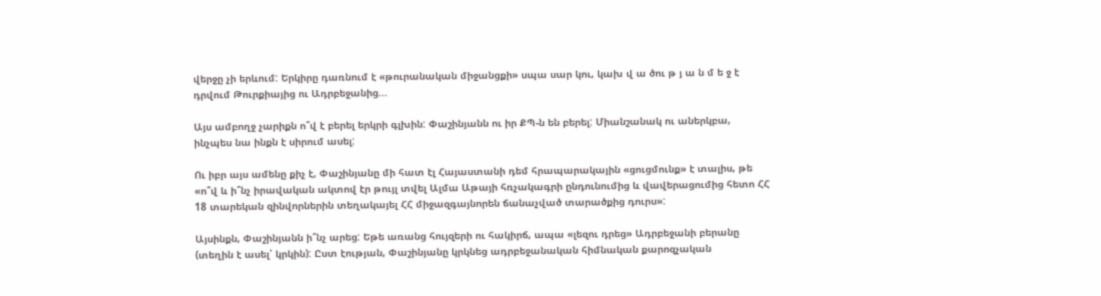վերջը չի երևում: Երկիրը դառնում է «թուրանական միջանցքի» սպա սար կու, կախ վ ա ծու թ յ ա ն մ ե ջ է դրվում Թուրքիայից ու Ադրբեջանից...

Այս ամբողջ չարիքն ո՞վ է բերել երկրի գլխին: Փաշինյանն ու իր ՔՊ-ն են բերել: Միանշանակ ու աներկբա, ինչպես նա ինքն է սիրում ասել:

Ու իբր այս ամենը քիչ է, Փաշինյանը մի հատ էլ Հայաստանի դեմ հրապարակային «ցուցմունք» է տալիս, թե «ո՞վ և ի՞նչ իրավական ակտով էր թույլ տվել Ալմա Աթայի հռչակագրի ընդունումից և վավերացումից հետո ՀՀ 18 տարեկան զինվորներին տեղակայել ՀՀ միջազգայնորեն ճանաչված տարածքից դուրս»:

Այսինքն, Փաշինյանն ի՞նչ արեց: Եթե առանց հույզերի ու հակիրճ, ապա «լեզու դրեց» Ադրբեջանի բերանը (տեղին է ասել՝ կրկին): Ըստ էության, Փաշինյանը կրկնեց ադրբեջանական հիմնական քարոզչական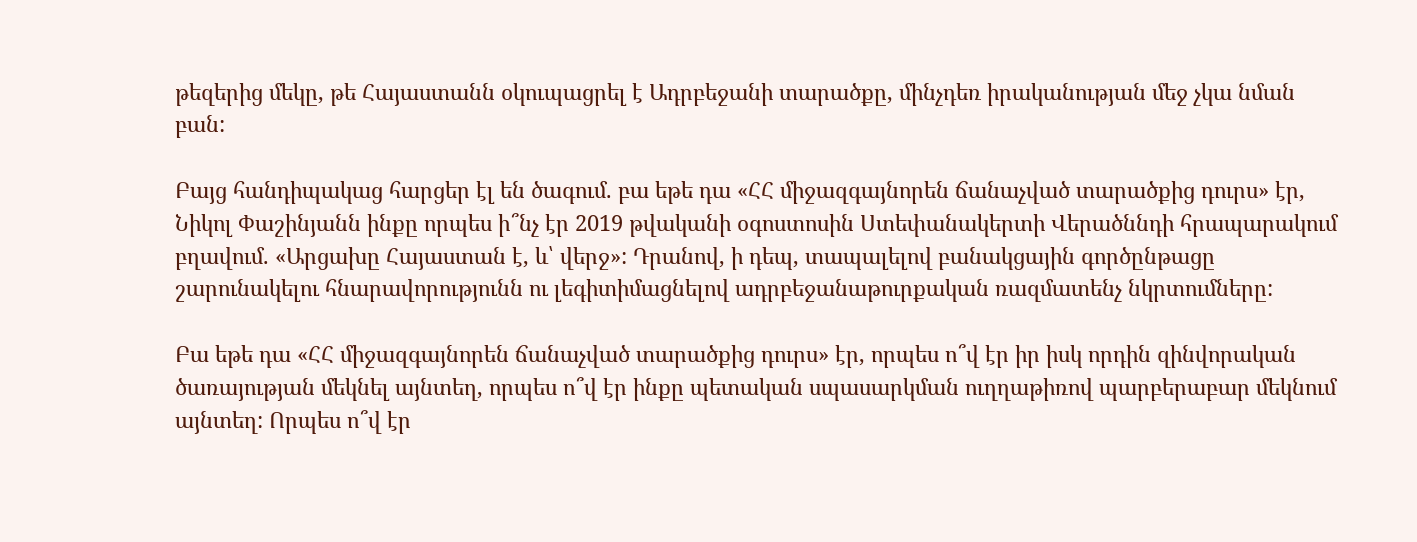թեզերից մեկը, թե Հայաստանն օկուպացրել է Ադրբեջանի տարածքը, մինչդեռ իրականության մեջ չկա նման բան:

Բայց հանդիպակաց հարցեր էլ են ծագում. բա եթե դա «ՀՀ միջազգայնորեն ճանաչված տարածքից դուրս» էր, Նիկոլ Փաշինյանն ինքը որպես ի՞նչ էր 2019 թվականի օգոստոսին Ստեփանակերտի Վերածննդի հրապարակում բղավում. «Արցախը Հայաստան է, և՝ վերջ»: Դրանով, ի դեպ, տապալելով բանակցային գործընթացը շարունակելու հնարավորությունն ու լեգիտիմացնելով ադրբեջանաթուրքական ռազմատենչ նկրտումները:

Բա եթե դա «ՀՀ միջազգայնորեն ճանաչված տարածքից դուրս» էր, որպես ո՞վ էր իր իսկ որդին զինվորական ծառայության մեկնել այնտեղ, որպես ո՞վ էր ինքը պետական սպասարկման ուղղաթիռով պարբերաբար մեկնում այնտեղ: Որպես ո՞վ էր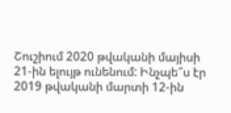Շուշիում 2020 թվականի մայիսի 21-ին ելույթ ունենում: Ինչպե՞ս էր 2019 թվականի մարտի 12-ին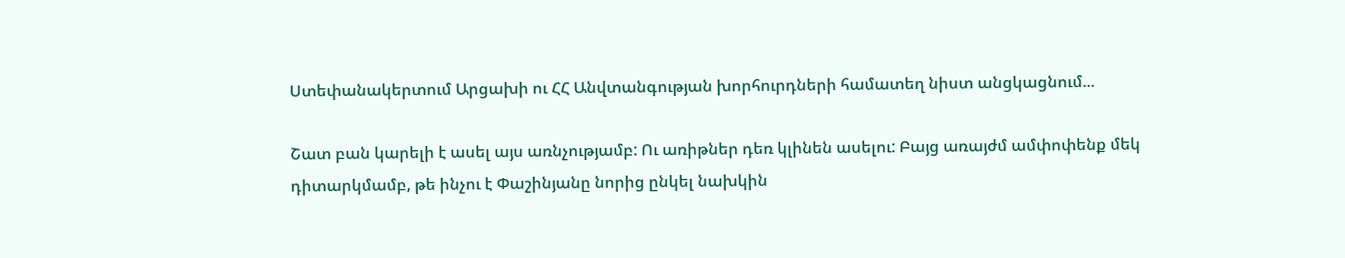Ստեփանակերտում Արցախի ու ՀՀ Անվտանգության խորհուրդների համատեղ նիստ անցկացնում...

Շատ բան կարելի է ասել այս առնչությամբ: Ու առիթներ դեռ կլինեն ասելու: Բայց առայժմ ամփոփենք մեկ դիտարկմամբ, թե ինչու է Փաշինյանը նորից ընկել նախկին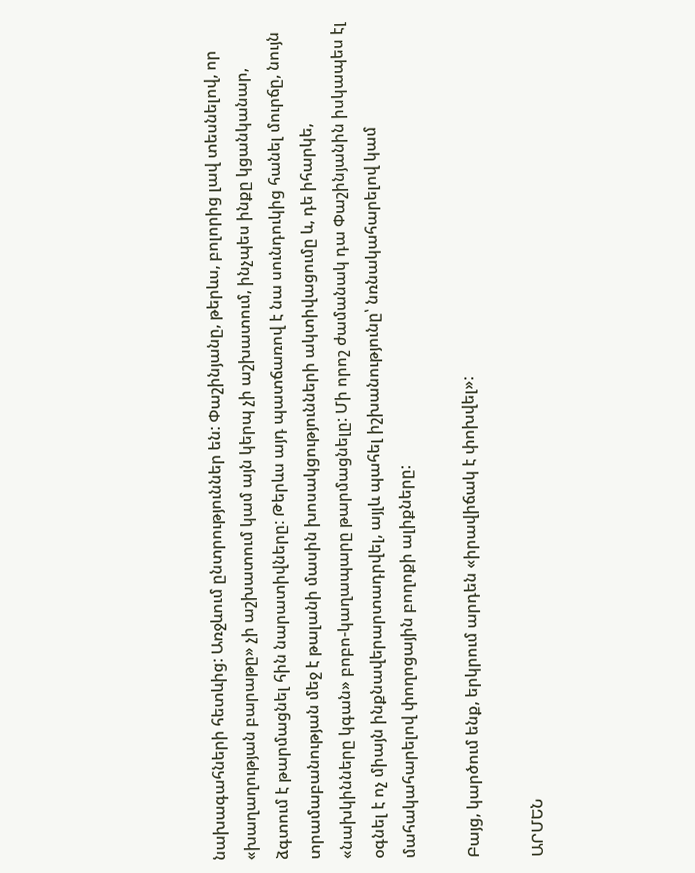նախագահների հետևից: Առջևում ընտրություններ են: Փաշինյանը, թերևս, բոլորից լավ տեսնելով, որ «խաղաղության բարաթը» չի աշխատում կամ այն կերպ չի աշխատում, ինչպես ինքը կցանկանար, ձգտում է թարմացնել հին նարատիվները: Թերևս այդ պատճառով է նա սունդուկից հանել մուրճը, նույն տրամաբանության մեջ է թալանի մասին խոսակցությունների ակտիվացումը և, դե իհարկե, «նախկինները կգան» բոբո-կաղապարը թարմացնելը: Մի որոշ ժամանակ դա Փաշինյանին իսկապես էլ օգնել է ոչ միայն ինքնավերարտադրվել, այլև պահել իշխանությունը՝ նռնակահարելով կամ մահակահարելով փողոցային բողոքի ալիքները:

Բայց, կարծում ենք, երկրում արդեն «իրավիճակ է փոխվել»:

ԱՐՄԵՆ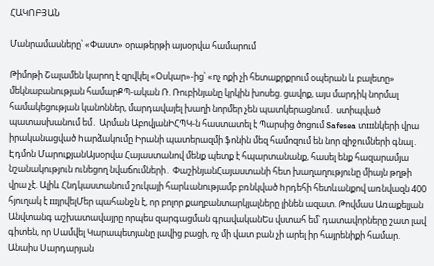ՀԱԿՈԲՅԱՆ

Մանրամասները՝ «Փաստ» օրաթերթի այսօրվա համարում

Թիմոթի Շալամեն կարող է զրվկել «Օսկար»-ից՝ «ոչ ոքի չի հետաքրքրում օպերան և բալետը» մեկնաբանության համարՔՊ-ական Ռ. Ռուբինյանը կրկին խոսեց. ցավոք, այս մարդիկ նորմալ համակեցության կանոններ, մարդավայել խաղի նորմեր չեն պատկերացնում․ ստիպված պատասխանում եմ․ Արման ԱբովյանԻՀՊԿ-ն հաստատել է Պարսից ծոցում Safesea տшնկերի վրա իրականացված hարձակումը Իրանի պատերազմի ֆոնին մեզ համոզում են նոր զիջումների գնալ․ Էդմոն ՄարուքյանԱյսօրվա Հայաստանով մենք պետք է հպարտանանք, հասել ենք հազարամյա նշանակություն ունեցող նվաճումների․ ՓաշինյանՀայաստանի հետ խաղաղությունը միայն թղթի վրա չէ. Ալիև Հնդկաստանում շուկայի հարևանությամբ բռնկված hրդեհի հետևանքով առնվազն 400 հյուղակ է шյրվելՄեր պահանջն է, որ բոլոր քաղբանտարկյալները լինեն ազատ. Թովմաս Առաքելյան Անվտանգ աշխատավայրը որպես զարգացման գրավականԵս վստահ եմ՝ դատավորները շատ լավ գիտեն, որ Սամվել Կարապետյանը լավից բացի, ոչ մի վատ բան չի արել իր հայրենիքի համար. Անաիս Սարդարյան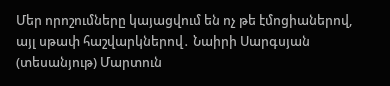Մեր որոշումները կայացվում են ոչ թե էմոցիաներով, այլ սթափ հաշվարկներով․ Նաիրի Սարգսյան (տեսանյութ) Մարտուն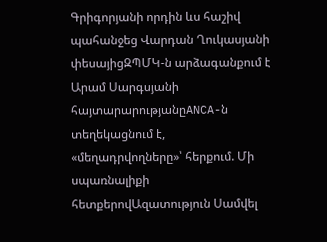Գրիգորյանի որդին ևս հաշիվ պահանջեց Վարդան Ղուկասյանի փեսայիցԶՊՄԿ-ն արձագանքում է Արամ Սարգսյանի հայտարարությանըANCA-ն տեղեկացնում է, «մեղադրվողները»՝ հերքում. Մի սպառնալիքի հետքերովԱզատություն Սամվել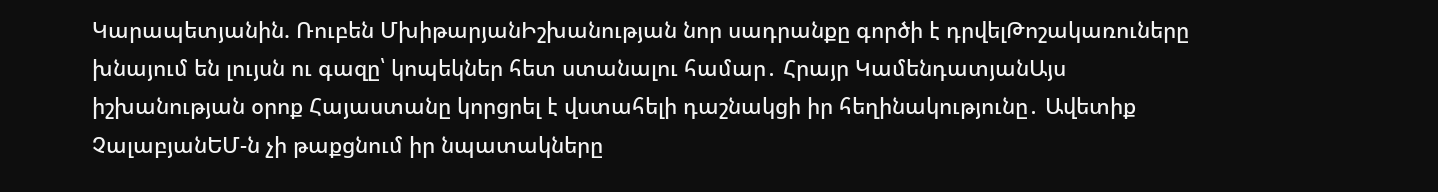Կարապետյանին. Ռուբեն ՄխիթարյանԻշխանության նոր սադրանքը գործի է դրվելԹոշակառուները խնայում են լույսն ու գազը՝ կոպեկներ հետ ստանալու համար․ Հրայր ԿամենդատյանԱյս իշխանության օրոք Հայաստանը կորցրել է վստահելի դաշնակցի իր հեղինակությունը․ Ավետիք ՉալաբյանԵՄ-ն չի թաքցնում իր նպատակները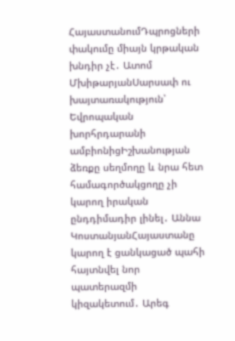ՀայաստանումԴպրոցների փակումը միայն կրթական խնդիր չէ․ Ատոմ ՄխիթարյանՍարսափ ու խայտառակություն՝ Եվրոպական խորհրդարանի ամբիոնիցԻշխանության ձեռքը սեղմողը և նրա հետ համագործակցողը չի կարող իրական ընդդիմադիր լինել․ Աննա ԿոստանյանՀայաստանը կարող է ցանկացած պահի հայտնվել նոր պատերազմի կիզակետում․ Արեգ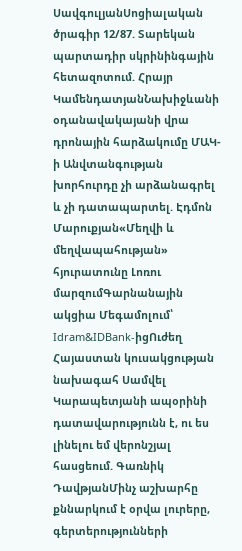ՍավգուլյանՍոցիալական ծրագիր 12/87. Տարեկան պարտադիր սկրինինգային հետազոտում. Հրայր ԿամենդատյանՆախիջևանի օդանավակայանի վրա դրոնային հարձակումը ՄԱԿ-ի Անվտանգության խորհուրդը չի արձանագրել և չի դատապարտել. Էդմոն Մարուքյան«Մեղվի և մեղվապահության» հյուրատունը Լոռու մարզումԳարնանային ակցիա Մեգամոլում՝ Idram&IDBank-իցՈւժեղ Հայաստան կուսակցության նախագահ Սամվել Կարապետյանի ապօրինի դատավարությունն է, ու ես լինելու եմ վերոնշյալ հասցեում. Գառնիկ ԴավթյանՄինչ աշխարհը քննարկում է օրվա լուրերը, գերտերությունների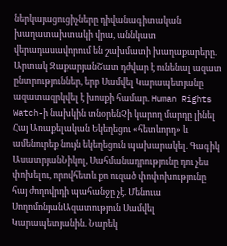ներկայացուցիչները դիվանագիտական խաղատախտակի վրա, աննկատ վերադասավորում են շախմատի խաղաքարերը. Արտակ ԶաքարյանՇատ դժվար է ունենալ ազատ ընտրություններ, երբ Սամվել Կարապետյանը ազատազրկվել է խոսքի համար. Human Rights Watch-ի նախկին տնօրենՉի կարող մարդը լինել Հայ Առաքելական Եկեղեցու «հետևորդ» և ամենուրեք նույն եկեղեցուն պախարակել. Գագիկ ԱսատրյանՆիկոլ, Սահմանադրությունը դու չես փոխելու, որովհետև քո ուզած փոփոխությունը հայ ժողովրդի պահանջը չէ. Մենուա ՍողոմոնյանԱզատություն Սամվել Կարապետյանին. Նարեկ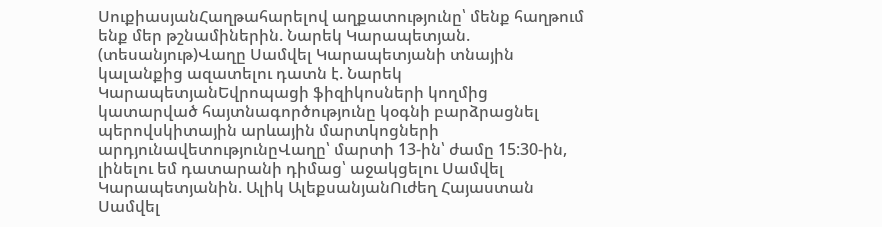ՍուքիասյանՀաղթահարելով աղքատությունը՝ մենք հաղթում ենք մեր թշնամիներին. Նարեկ Կարապետյան. (տեսանյութ)Վաղը Սամվել Կարապետյանի տնային կալանքից ազատելու դատն է. Նարեկ ԿարապետյանԵվրոպացի ֆիզիկոսների կողմից կատարված հայտնագործությունը կօգնի բարձրացնել պերովսկիտային արևային մարտկոցների արդյունավետությունըՎաղը՝ մարտի 13-ին՝ ժամը 15:30-ին, լինելու եմ դատարանի դիմաց՝ աջակցելու Սամվել Կարապետյանին. Ալիկ ԱլեքսանյանՈւժեղ Հայաստան Սամվել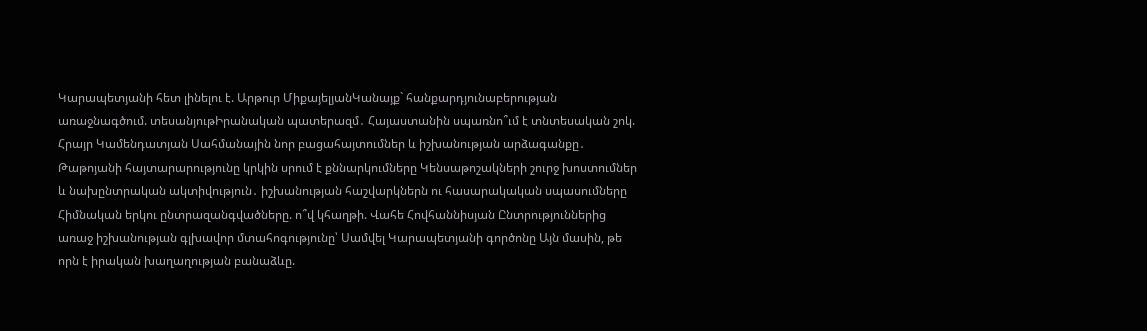Կարապետյանի հետ լինելու է. Արթուր ՄիքայելյանԿանայք` հանքարդյունաբերության առաջնագծում. տեսանյութԻրանական պատերազմ․ Հայաստանին սպառնո՞ւմ է տնտեսական շոկ. Հրայր Կամենդատյան Սահմանային նոր բացահայտումներ և իշխանության արձագանքը․ Թաթոյանի հայտարարությունը կրկին սրում է քննարկումները Կենսաթոշակների շուրջ խոստումներ և նախընտրական ակտիվություն․ իշխանության հաշվարկներն ու հասարակական սպասումները Հիմնական երկու ընտրազանգվածները. ո՞վ կհաղթի. Վահե Հովհաննիսյան Ընտրություններից առաջ իշխանության գլխավոր մտահոգությունը՝ Սամվել Կարապետյանի գործոնը Այն մասին, թե որն է իրական խաղաղության բանաձևը.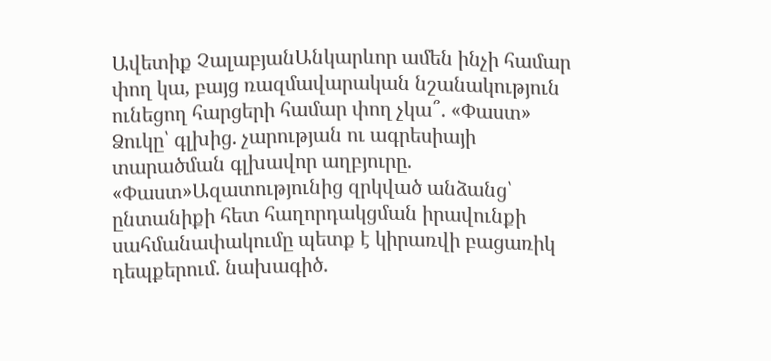Ավետիք ՉալաբյանԱնկարևոր ամեն ինչի համար փող կա, բայց ռազմավարական նշանակություն ունեցող հարցերի համար փող չկա՞. «Փաստ» Ձուկը՝ գլխից. չարության ու ագրեսիայի տարածման գլխավոր աղբյուրը. «Փաստ»Ազատությունից զրկված անձանց՝ ընտանիքի հետ հաղորդակցման իրավունքի սահմանափակումը պետք է կիրառվի բացառիկ դեպքերում. նախագիծ.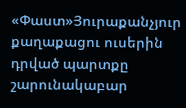«Փաստ»Յուրաքանչյուր քաղաքացու ուսերին դրված պարտքը շարունակաբար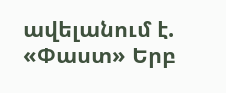ավելանում է. «Փաստ» Երբ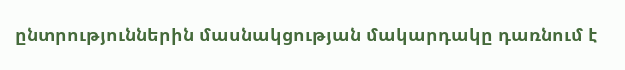ընտրություններին մասնակցության մակարդակը դառնում է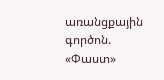առանցքային գործոն. «Փաստ»